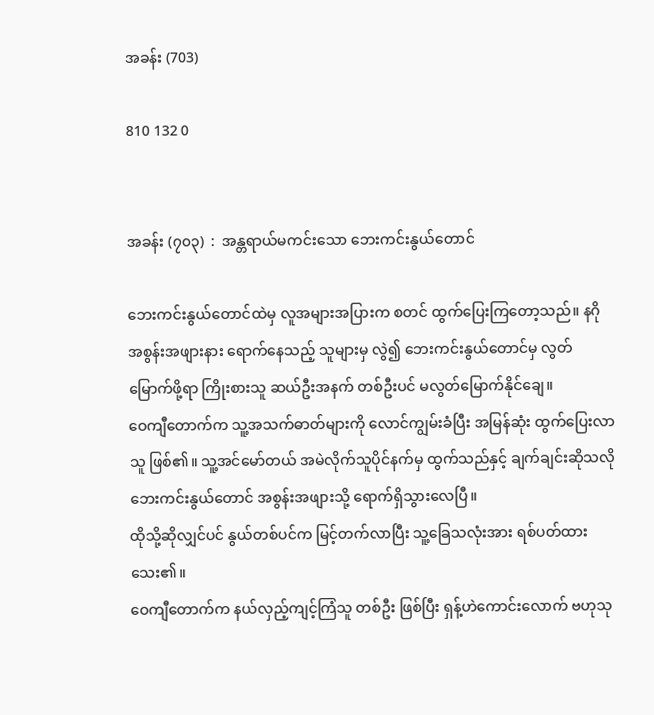အခန်း (703)

810 132 0


အခန်း (၇၀၃)  :  အန္တရာယ်မကင်းသော ဘေးကင်းနွယ်တောင်

ဘေးကင်းနွယ်တောင်ထဲမှ လူအများအပြားက စတင် ထွက်ပြေးကြတော့သည်။ နဂို အစွန်းအဖျားနား ရောက်နေသည့် သူများမှ လွဲ၍ ဘေးကင်းနွယ်တောင်မှ လွတ်မြောက်ဖို့ရာ ကြိုးစားသူ ဆယ်ဦးအနက် တစ်ဦးပင် မလွတ်မြောက်နိုင်ချေ။
ဝေကျီတောက်က သူ့အသက်ဓာတ်များကို လောင်ကျွမ်းခံပြီး အမြန်ဆုံး ထွက်ပြေးလာသူ ဖြစ်၏။ သူ့အင်မော်တယ် အမဲလိုက်သူပိုင်နက်မှ ထွက်သည်နှင့် ချက်ချင်းဆိုသလို ဘေးကင်းနွယ်တောင် အစွန်းအဖျားသို့ ရောက်ရှိသွားလေပြီ။
ထိုသို့ဆိုလျှင်ပင် နွယ်တစ်ပင်က မြင့်တက်လာပြီး သူ့ခြေသလုံးအား ရစ်ပတ်ထားသေး၏။
ဝေကျီတောက်က နယ်လှည့်ကျင့်ကြံသူ တစ်ဦး ဖြစ်ပြီး ရှန့်ဟဲကောင်းလောက် ဗဟုသု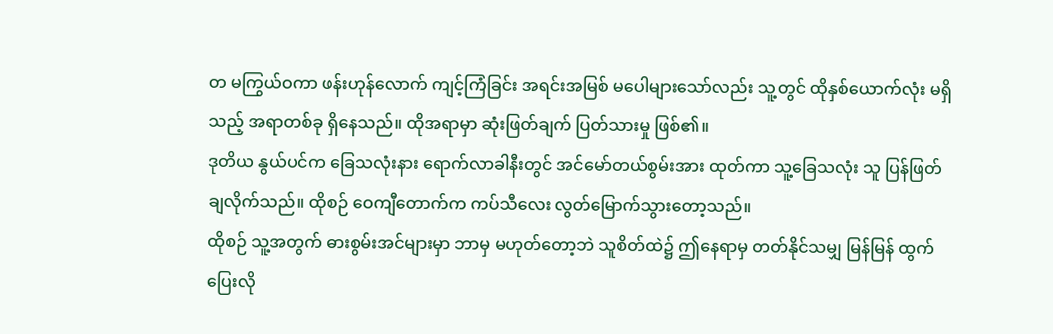တ မကြွယ်ဝကာ ဖန်းဟုန်လောက် ကျင့်ကြံခြင်း အရင်းအမြစ် မပေါများသော်လည်း သူ့တွင် ထိုနှစ်ယောက်လုံး မရှိသည့် အရာတစ်ခု ရှိနေသည်။ ထိုအရာမှာ ဆုံးဖြတ်ချက် ပြတ်သားမှု ဖြစ်၏။
ဒုတိယ နွယ်ပင်က ခြေသလုံးနား ရောက်လာခါနီးတွင် အင်မော်တယ်စွမ်းအား ထုတ်ကာ သူ့ခြေသလုံး သူ ပြန်ဖြတ်ချလိုက်သည်။ ထိုစဉ် ဝေကျီတောက်က ကပ်သီလေး လွတ်မြောက်သွားတော့သည်။
ထိုစဉ် သူ့အတွက် ဓားစွမ်းအင်များမှာ ဘာမှ မဟုတ်တော့ဘဲ သူစိတ်ထဲ၌ ဤနေရာမှ တတ်နိုင်သမျှ မြန်မြန် ထွက်ပြေးလို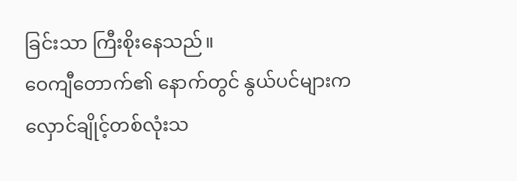ခြင်းသာ ကြီးစိုးနေသည်။
ဝေကျီတောက်၏ နောက်တွင် နွယ်ပင်များက  လှောင်ချိုင့်တစ်လုံးသ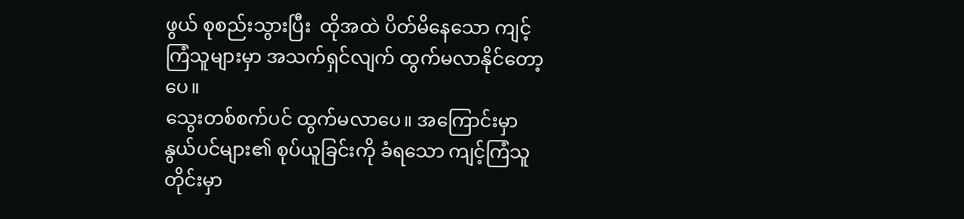ဖွယ် စုစည်းသွားပြီး  ထိုအထဲ ပိတ်မိနေသော ကျင့်ကြံသူများမှာ အသက်ရှင်လျက် ထွက်မလာနိုင်တော့ပေ။
သွေးတစ်စက်ပင် ထွက်မလာပေ။ အကြောင်းမှာ နွယ်ပင်များ၏ စုပ်ယူခြင်းကို ခံရသော ကျင့်ကြံသူတိုင်းမှာ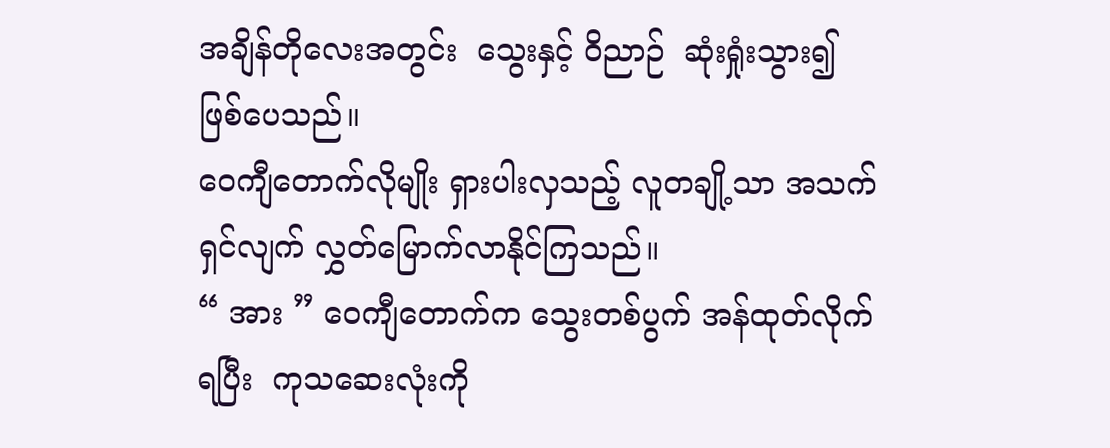အချိန်တိုလေးအတွင်း  သွေးနှင့် ဝိညာဉ်  ဆုံးရှုံးသွား၍ ဖြစ်ပေသည်။
ဝေကျီတောက်လိုမျိုး ရှားပါးလှသည့် လူတချို့သာ အသက်ရှင်လျက် လွှတ်မြောက်လာနိုင်ကြသည်။
“ အား ” ဝေကျီတောက်က သွေးတစ်ပွက် အန်ထုတ်လိုက်ရပြီး  ကုသဆေးလုံးကို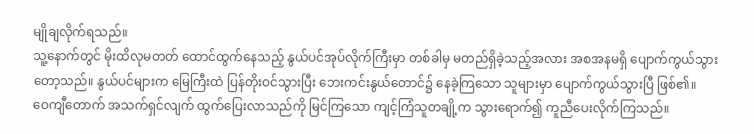မျိုချလိုက်ရသည်။
သူ့နောက်တွင် မိုးထိလုမတတ် ထောင်ထွက်နေသည့် နွယ်ပင်အုပ်လိုက်ကြီးမှာ တစ်ခါမှ မတည်ရှိခဲ့သည့်အလား အစအနမရှိ ပျောက်ကွယ်သွားတော့သည်။ နွယ်ပင်များက မြေကြီးထဲ ပြန်တိုးဝင်သွားပြီး ဘေးကင်းနွယ်တောင်၌ နေခဲ့ကြသော သူများမှာ ပျောက်ကွယ်သွားပြီ ဖြစ်၏။
ဝေကျီတောက် အသက်ရှင်လျက် ထွက်ပြေးလာသည်ကို မြင်ကြသော ကျင့်ကြံသူတချို့က သွားရောက်၍ ကူညီပေးလိုက်ကြသည်။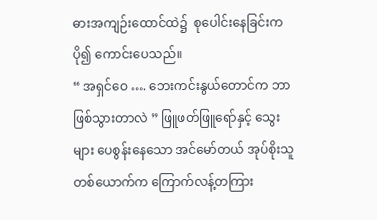ဓားအကျဉ်းထောင်ထဲ၌  စုပေါင်းနေခြင်းက ပို၍ ကောင်းပေသည်။
“ အရှင်ဝေ …. ဘေးကင်းနွယ်တောင်က ဘာဖြစ်သွားတာလဲ ” ဖြူဖတ်ဖြူရော်နှင့် သွေးများ ပေစွန်းနေသော အင်မော်တယ် အုပ်စိုးသူ တစ်ယောက်က ကြောက်လန့်တကြား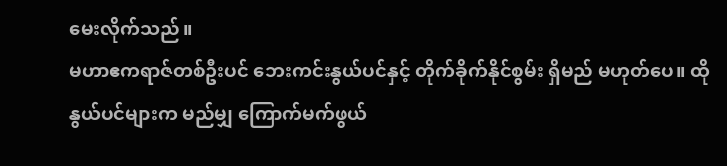မေးလိုက်သည်။
မဟာဧကရာဇ်တစ်ဦးပင် ဘေးကင်းနွယ်ပင်နှင့် တိုက်ခိုက်နိုင်စွမ်း ရှိမည် မဟုတ်ပေ။ ထိုနွယ်ပင်များက မည်မျှ ကြောက်မက်ဖွယ်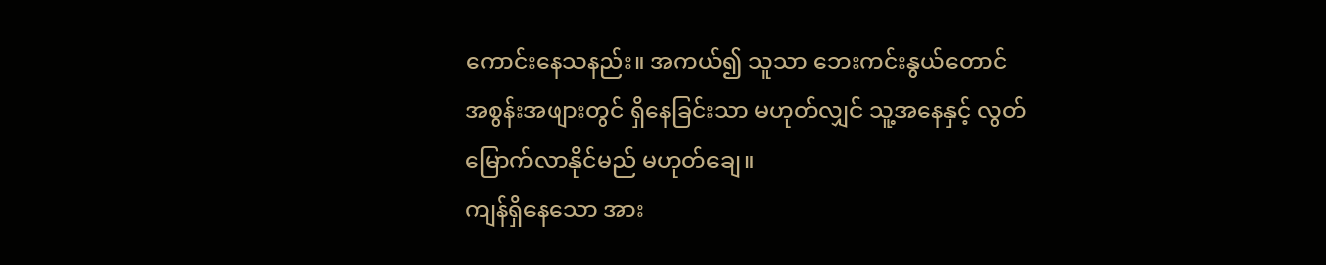ကောင်းနေသနည်း။ အကယ်၍ သူသာ ဘေးကင်းနွယ်တောင် အစွန်းအဖျားတွင် ရှိနေခြင်းသာ မဟုတ်လျှင် သူ့အနေနှင့် လွတ်မြောက်လာနိုင်မည် မဟုတ်ချေ။
ကျန်ရှိနေသော အား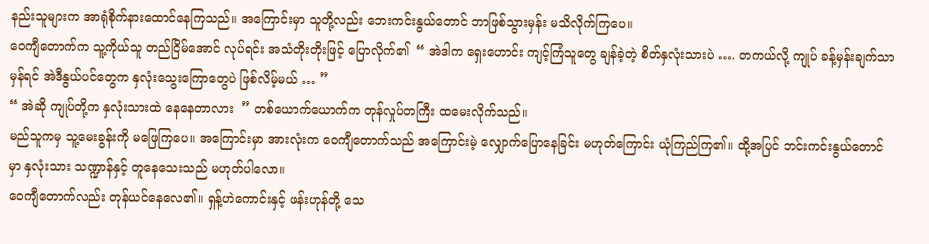နည်းသူများက အာရုံစိုက်နားထောင်နေကြသည်။ အကြောင်းမှာ သူတို့လည်း ဘေးကင်းနွယ်တောင် ဘာဖြစ်သွားမှန်း မသိလိုက်ကြပေ။
ဝေကျီတောက်က သူ့ကိုယ်သူ တည်ငြိမ်အောင် လုပ်ရင်း အသံတိုးတိုးဖြင့် ပြောလိုက်၏  “ အဲဒါက ရှေးဟောင်း ကျင့်ကြံသူတွေ ချန်ခဲ့တဲ့ စိတ်နှလုံးသားပဲ …. တကယ်လို့ ကျုပ် ခန့်မှန်းချက်သာ မှန်ရင် အဲဒီနွယ်ပင်တွေက နှလုံးသွေးကြောတွေပဲ ဖြစ်လိမ့်မယ် … ”
“ အဲဆို ကျုပ်တို့က နှလုံးသားထဲ နေနေတာလား  ” တစ်ယောက်ယောက်က တုန်လှုပ်တကြီး ထမေးလိုက်သည်။
မည်သူကမှ သူ့မေးခွန်းကို မဖြေကြပေ။ အကြောင်းမှာ အားလုံးက ဝေကျီတောက်သည် အကြောင်းမဲ့ လျှောက်ပြောနေခြင်း မဟုတ်ကြောင်း ယုံကြည်ကြ၏။ ထို့အပြင် ဘင်းကင်းနွယ်တောင်မှာ နှလုံးသား သဏ္ဍာန်နှင့် တူနေသေးသည် မဟုတ်ပါလော။
ဝေကျီတောက်လည်း တုန်ယင်နေလေ၏။ ရှန့်ဟဲကောင်းနှင့် ဖန်းဟုန်တို့ သေ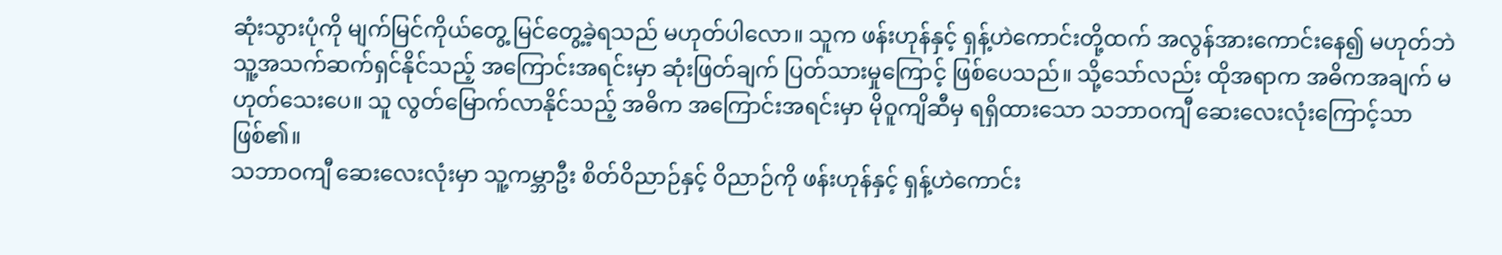ဆုံးသွားပုံကို မျက်မြင်ကိုယ်တွေ့ မြင်တွေ့ခဲ့ရသည် မဟုတ်ပါလော။ သူက ဖန်းဟုန်နှင့် ရှန့်ဟဲကောင်းတို့ထက် အလွန်အားကောင်းနေ၍ မဟုတ်ဘဲ  သူ့အသက်ဆက်ရှင်နိုင်သည့် အကြောင်းအရင်းမှာ ဆုံးဖြတ်ချက် ပြတ်သားမှုကြောင့် ဖြစ်ပေသည်။ သို့သော်လည်း ထိုအရာက အဓိကအချက် မဟုတ်သေးပေ။ သူ လွတ်မြောက်လာနိုင်သည့် အဓိက အကြောင်းအရင်းမှာ မိုဝူကျိဆီမှ ရရှိထားသော သဘာဝကျီ ဆေးလေးလုံးကြောင့်သာ ဖြစ်၏။
သဘာဝကျီ ဆေးလေးလုံးမှာ သူ့ကမ္ဘာဦး စိတ်ဝိညာဉ်နှင့် ဝိညာဉ်ကို ဖန်းဟုန်နှင့် ရှန့်ဟဲကောင်း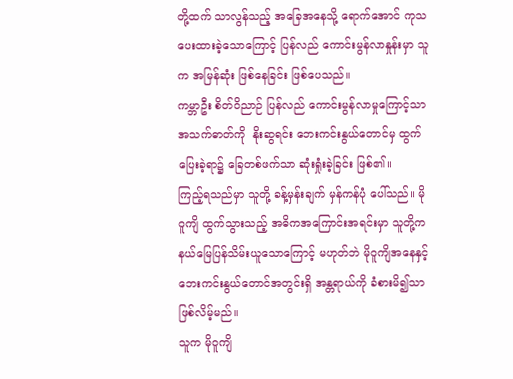တို့ထက် သာလွန်သည့် အခြေအနေသို့ ရောက်အောင် ကုသပေးထားခဲ့သောကြောင့် ပြန်လည် ကောင်းမွန်လာနှုန်းမှာ သူက အမြန်ဆုံး ဖြစ်နေခြင်း ဖြစ်ပေသည်။
ကမ္ဘာဦး စိတ်ဝိညာဉ် ပြန်လည် ကောင်းမွန်လာမှုကြောင့်သာ အသက်ဓာတ်ကို  နိုးဆွရင်း ဘေးကင်းနွယ်တောင်မှ ထွက်ပြေးခဲ့ရာ၌ ခြေတစ်ဖက်သာ ဆုံးရှုံးခဲ့ခြင်း ဖြစ်၏။
ကြည့်ရသည်မှာ သူတို့ ခန့်မှန်းချက် မှန်ကန်ပုံ ပေါ်သည်။ မိုဝူကျိ ထွက်သွားသည့် အဓိကအကြောင်းအရင်းမှာ သူတို့က နယ်မြေပြန်သိမ်းယူသောကြောင့် မဟုတ်ဘဲ မိုဝူကျိအနေနှင့် ဘေးကင်းနွယ်တောင်အတွင်းရှိ အန္တရာယ်ကို ခံစားမိ၍သာ ဖြစ်လိမ့်မည်။
သူက မိုဝူကျိ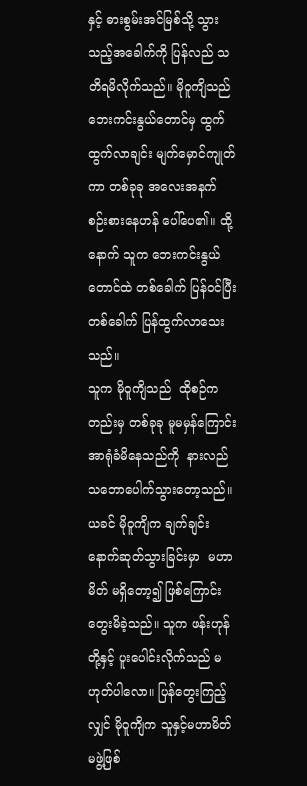နှင့် ဓားစွမ်းအင်မြစ်သို့ သွားသည့်အခေါက်ကို ပြန်လည် သတိရမိလိုက်သည်။ မိုဝူကျိသည် ဘေးကင်းနွယ်တောင်မှ ထွက်ထွက်လာချင်း မျက်မှောင်ကျုတ်ကာ တစ်ခုခု အလေးအနက် စဉ်းစားနေဟန် ပေါ်ပေ၏။ ထို့နောက် သူက ဘေးကင်းနွယ်တောင်ထဲ တစ်ခေါက် ပြန်ဝင်ပြီး တစ်ခေါက် ပြန်ထွက်လာသေးသည်။
သူက မိုဝူကျိသည်  ထိုစဉ်ကတည်းမှ တစ်ခုခု မူမမှန်ကြောင်း အာရုံခံမိနေသည်ကို  နားလည်သဘောပေါက်သွားတော့သည်။
ယခင် မိုဝူကျိက ချက်ချင်း နောက်ဆုတ်သွားခြင်းမှာ  မဟာမိတ် မရှိတော့၍ ဖြစ်ကြောင်း တွေးမိခဲ့သည်။ သူက ဖန်းဟုန်တို့နှင့် ပူးပေါင်းလိုက်သည် မဟုတ်ပါလော။ ပြန်တွေးကြည့်လျှင် မိုဝူကျိက သူနှင့်မဟာမိတ် မဖွဲ့ဖြစ်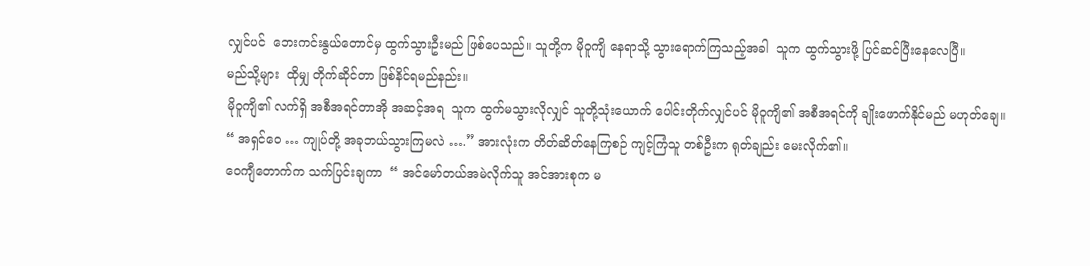လျှင်ပင်  ဘေးကင်းနွယ်တောင်မှ ထွက်သွားဦးမည် ဖြစ်ပေသည်။ သူတို့က မိုဝူကျိ နေရာသို့ သွားရောက်ကြသည့်အခါ  သူက ထွက်သွားဖို့ ပြင်ဆင်ပြီးနေလေပြီ။
မည်သို့များ  ထိုမျှ တိုက်ဆိုင်တာ ဖြစ်နိင်ရမည်နည်း။
မိုဝူကျိ၏ လက်ရှိ အစီအရင်တာအို အဆင့်အရ  သူက ထွက်မသွားလိုလျှင် သူတို့သုံးယောက် ပေါင်းတိုက်လျှင်ပင် မိုဝူကျိ၏ အစီအရင်ကို ချိုးဖောက်နိုင်မည် မဟုတ်ချေ။
“ အရှင်ဝေ … ကျုပ်တို့ အခုဘယ်သွားကြမလဲ ….” အားလုံးက တိတ်ဆိတ်နေကြစဉ် ကျင့်ကြံသူ တစ်ဦးက ရုတ်ချည်း မေးလိုက်၏။
ဝေကျီတောက်က သက်ပြင်းချကာ  “ အင်မော်တယ်အမဲလိုက်သူ အင်အားစုက မ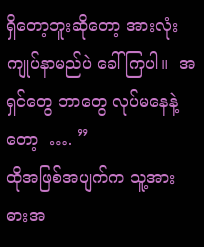ရှိတော့ဘူးဆိုတော့ အားလုံး ကျုပ်နာမည်ပဲ ခေါ်ကြပါ။  အရှင်တွေ ဘာတွေ လုပ်မနေနဲ့တော့  …. ”
ထိုအဖြစ်အပျက်က သူ့အား ဓားအ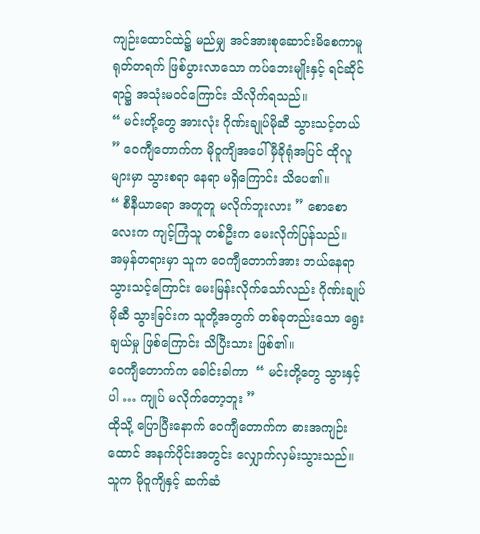ကျဉ်းထောင်ထဲ၌ မည်မျှ အင်အားစုဆောင်းမိစေကာမူ ရုတ်တရက် ဖြစ်ပွားလာသော ကပ်ဘေးမျိုးနှင့် ရင်ဆိုင်ရာ၌ အသုံးမဝင်ကြောင်း သိလိုက်ရသည်။
“ မင်းတို့တွေ အားလုံး ဂိုဏ်းချုပ်မိုဆီ သွားသင့်တယ် ” ဝေကျီတောက်က မိုဝူကျိအပေါ် မှီခိုရုံအပြင် ထိုလူများမှာ သွားစရာ နေရာ မရှိကြောင်း သိပေ၏။
“ စီနီယာရော အတူတူ မလိုက်ဘူးလား ” စောစောလေးက ကျင့်ကြံသူ တစ်ဦးက မေးလိုက်ပြန်သည်။
အမှန်တရားမှာ သူက ဝေကျီတောက်အား ဘယ်နေရာ သွားသင့်ကြောင်း မေးမြန်းလိုက်သော်လည်း ဂိုဏ်းချုပ်မိုဆီ သွားခြင်းက သူတို့အတွက် တစ်ခုတည်းသော ရွေးချယ်မှု ဖြစ်ကြောင်း သိပြီးသား ဖြစ်၏။
ဝေကျီတောက်က ခေါင်းခါကာ  “ မင်းတို့တွေ သွားနှင့်ပါ … ကျုပ် မလိုက်တော့ဘူး ”
ထိုသို့ ပြောပြီးနောက် ဝေကျီတောက်က ဓားအကျဉ်းထောင် အနက်ပိုင်းအတွင်း လျှောက်လှမ်းသွားသည်။ သူက မိုဝူကျိနှင့် ဆက်ဆံ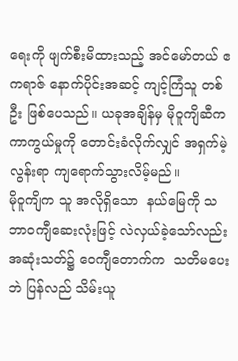ရေးကို ဖျက်စီးမိထားသည့် အင်မော်တယ် ဧကရာဇ် နောက်ပိုင်းအဆင့် ကျင့်ကြံသူ တစ်ဦး ဖြစ်ပေသည်။ ယခုအချိန်မှ မိုဝူကျိဆီက ကာကွယ်မှုကို တောင်းခံလိုက်လျှင် အရှက်မဲ့လွန်းရာ ကျရောက်သွားလိမ့်မည်။
မိုဝူကျိက သူ အလိုရှိသော  နယ်မြေကို သဘာဝကျီဆေးလုံးဖြင့် လဲလှယ်ခဲ့သော်လည်း အဆုံးသတ်၌ ဝေကျီတောက်က  သတိမပေးဘဲ ပြန်လည် သိမ်းယူ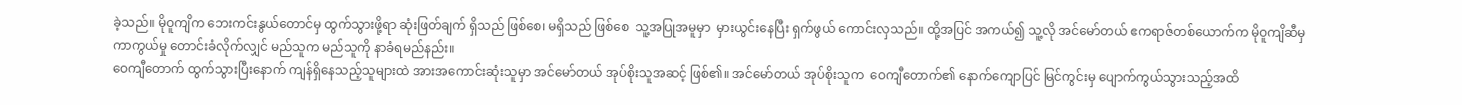ခဲ့သည်။ မိုဝူကျိက ဘေးကင်းနွယ်တောင်မှ ထွက်သွားဖို့ရာ ဆုံးဖြတ်ချက် ရှိသည် ဖြစ်စေ၊ မရှိသည် ဖြစ်စေ  သူ့အပြုအမူမှာ  မှားယွင်းနေပြီး ရှက်ဖွယ် ကောင်းလှသည်။ ထို့အပြင် အကယ်၍ သူ့လို အင်မော်တယ် ဧကရာဇ်တစ်ယောက်က မိုဝူကျိဆီမှ ကာကွယ်မှု တောင်းခံလိုက်လျှင် မည်သူက မည်သူကို နာခံရမည်နည်း။
ဝေကျီတောက် ထွက်သွားပြီးနောက် ကျန်ရှိနေသည့်သူများထဲ အားအကောင်းဆုံးသူမှာ အင်မော်တယ် အုပ်စိုးသူအဆင့် ဖြစ်၏။ အင်မော်တယ် အုပ်စိုးသူက  ဝေကျီတောက်၏ နောက်ကျောပြင် မြင်ကွင်းမှ ပျောက်ကွယ်သွားသည့်အထိ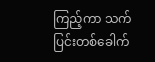ကြည့်ကာ သက်ပြင်းတစ်ခေါက်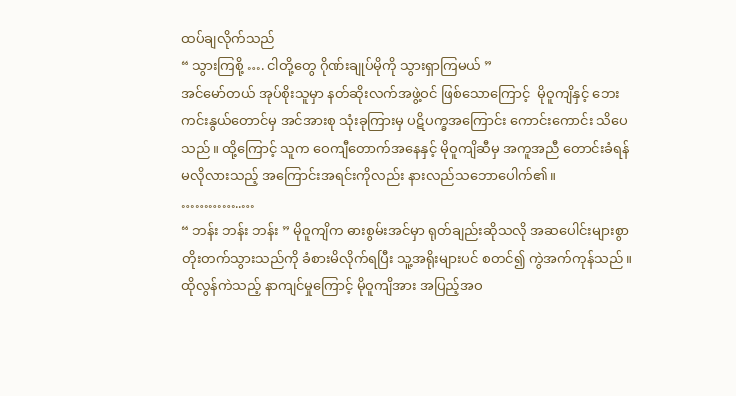ထပ်ချလိုက်သည်
“ သွားကြစို့ …. ငါတို့တွေ ဂိုဏ်းချုပ်မိုကို သွားရှာကြမယ် ”
အင်မော်တယ် အုပ်စိုးသူမှာ နတ်ဆိုးလက်အဖွဲ့ဝင် ဖြစ်သောကြောင့်  မိုဝူကျိနှင့် ဘေးကင်းနွယ်တောင်မှ အင်အားစု သုံးခုကြားမှ ပဋိပက္ခအကြောင်း ကောင်းကောင်း သိပေသည်။ ထို့ကြောင့် သူက ဝေကျီတောက်အနေနှင့် မိုဝူကျိဆီမှ အကူအညီ တောင်းခံရန် မလိုလားသည့် အကြောင်းအရင်းကိုလည်း နားလည်သဘောပေါက်၏။
…………..…
“ ဘန်း ဘန်း ဘန်း ” မိုဝူကျိက ဓားစွမ်းအင်မှာ ရုတ်ချည်းဆိုသလို အဆပေါင်းများစွာ တိုးတက်သွားသည်ကို ခံစားမိလိုက်ရပြီး သူ့အရိုးများပင် စတင်၍ ကွဲအက်ကုန်သည်။ ထိုလွန်ကဲသည့် နာကျင်မှုကြောင့် မိုဝူကျိအား အပြည့်အဝ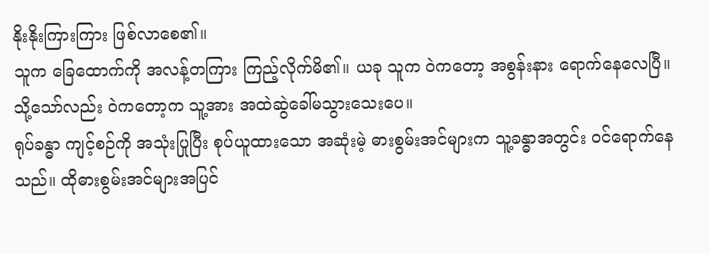နိုးနိုးကြားကြား ဖြစ်လာစေ၏။
သူက ခြေထောက်ကို အလန့်တကြား ကြည့်လိုက်မိ၏။ ယခု သူက ဝဲကတော့ အစွန်းနား ရောက်နေလေပြီ။ သို့သော်လည်း ဝဲကတော့က သူ့အား အထဲဆွဲခေါ်မသွားသေးပေ။
ရုပ်ခန္ဓာ ကျင့်စဉ်ကို အသုံးပြုပြီး စုပ်ယူထားသော အဆုံးမဲ့ ဓားစွမ်းအင်များက သူ့ခန္ဓာအတွင်း ဝင်ရောက်နေသည်။ ထိုဓားစွမ်းအင်များအပြင်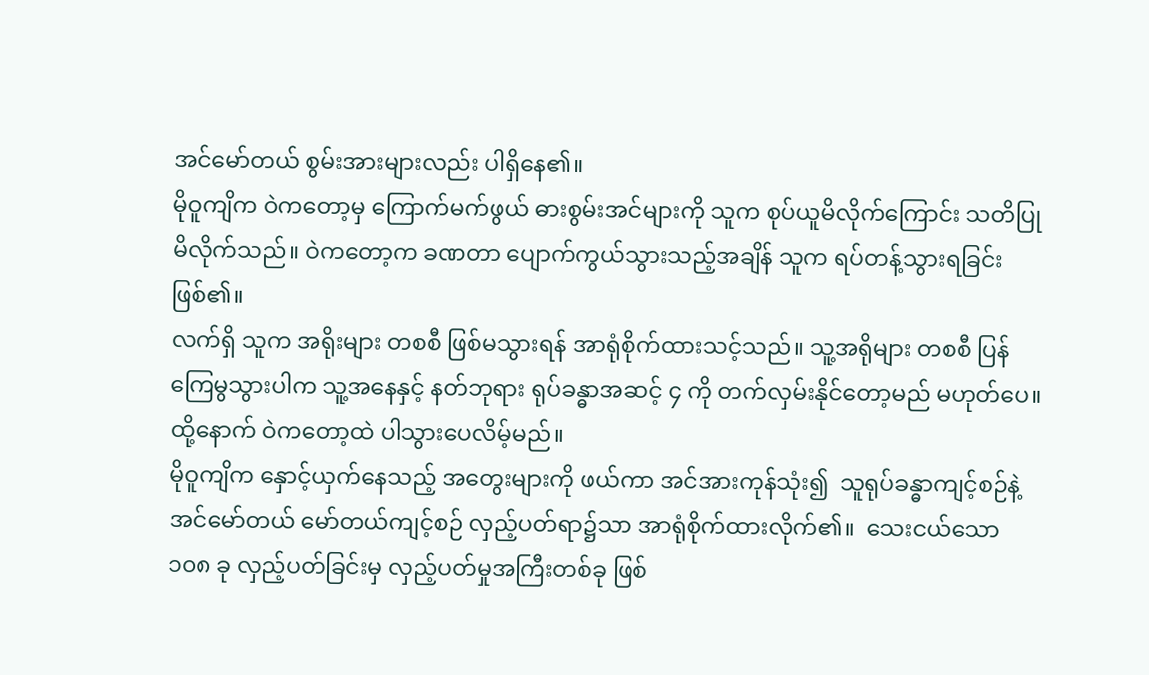အင်မော်တယ် စွမ်းအားများလည်း ပါရှိနေ၏။
မိုဝူကျိက ဝဲကတော့မှ ကြောက်မက်ဖွယ် ဓားစွမ်းအင်များကို သူက စုပ်ယူမိလိုက်ကြောင်း သတိပြုမိလိုက်သည်။ ဝဲကတော့က ခဏတာ ပျောက်ကွယ်သွားသည့်အချိန် သူက ရပ်တန့်သွားရခြင်း ဖြစ်၏။
လက်ရှိ သူက အရိုးများ တစစီ ဖြစ်မသွားရန် အာရုံစိုက်ထားသင့်သည်။ သူ့အရိုများ တစစီ ပြန်ကြေမွသွားပါက သူ့အနေနှင့် နတ်ဘုရား ရုပ်ခန္ဓာအဆင့် ၄ ကို တက်လှမ်းနိုင်တော့မည် မဟုတ်ပေ။ ထို့နောက် ဝဲကတော့ထဲ ပါသွားပေလိမ့်မည်။
မိုဝူကျိက နှောင့်ယှက်နေသည့် အတွေးများကို ဖယ်ကာ အင်အားကုန်သုံး၍  သူရုပ်ခန္ဓာကျင့်စဉ်နဲ့ အင်မော်တယ် မော်တယ်ကျင့်စဉ် လှည့်ပတ်ရာ၌သာ အာရုံစိုက်ထားလိုက်၏။  သေးငယ်သော  ၁၀၈ ခု လှည့်ပတ်ခြင်းမှ လှည့်ပတ်မှုအကြီးတစ်ခု ဖြစ်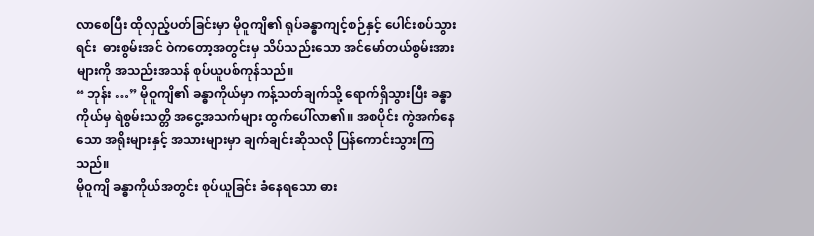လာစေပြီး ထိုလှည့်ပတ်ခြင်းမှာ မိုဝူကျိ၏ ရုပ်ခန္ဓာကျင့်စဉ်နှင့် ပေါင်းစပ်သွားရင်း  ဓားစွမ်းအင် ဝဲကတော့အတွင်းမှ သိပ်သည်းသော အင်မော်တယ်စွမ်းအားများကို အသည်းအသန် စုပ်ယူပစ်ကုန်သည်။
“ ဘုန်း …” မိုဝူကျိ၏ ခန္ဓာကိုယ်မှာ ကန့်သတ်ချက်သို့ ရောက်ရှိသွားပြီး ခန္ဓာကိုယ်မှ ရဲစွမ်းသတ္တိ အငွေ့အသက်များ ထွက်ပေါ်လာ၏။ အစပိုင်း ကွဲအက်နေသော အရိုးများနှင့် အသားများမှာ ချက်ချင်းဆိုသလို ပြန်ကောင်းသွားကြသည်။
မိုဝူကျိ ခန္ဓာကိုယ်အတွင်း စုပ်ယူခြင်း ခံနေရသော ဓား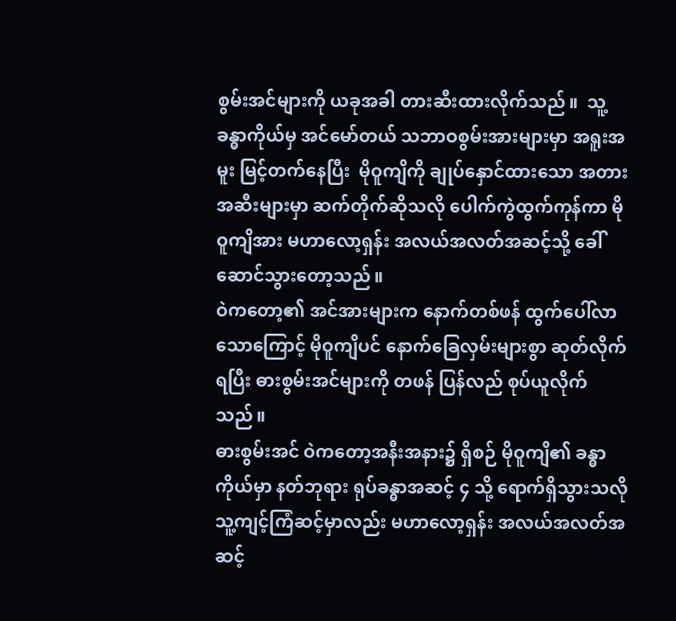စွမ်းအင်များကို ယခုအခါ တားဆီးထားလိုက်သည်။  သူ့ခန္ဓာကိုယ်မှ အင်မော်တယ် သဘာဝစွမ်းအားများမှာ အရူးအမူး မြင့်တက်နေပြီး  မိုဝူကျိကို ချုပ်နှောင်ထားသော အတားအဆီးများမှာ ဆက်တိုက်ဆိုသလို ပေါက်ကွဲထွက်ကုန်ကာ မိုဝူကျိအား မဟာလော့ရှန်း အလယ်အလတ်အဆင့်သို့ ခေါ်ဆောင်သွားတော့သည်။
ဝဲကတော့၏ အင်အားများက နောက်တစ်ဖန် ထွက်ပေါ်လာသောကြောင့် မိုဝူကျိပင် နောက်ခြေလှမ်းများစွာ ဆုတ်လိုက်ရပြီး ဓားစွမ်းအင်များကို တဖန် ပြန်လည် စုပ်ယူလိုက်သည်။
ဓားစွမ်းအင် ဝဲကတော့အနီးအနား၌ ရှိစဉ် မိုဝူကျိ၏ ခန္ဓာကိုယ်မှာ နတ်ဘုရား ရုပ်ခန္ဓာအဆင့် ၄ သို့ ရောက်ရှိသွားသလို သူ့ကျင့်ကြံဆင့်မှာလည်း မဟာလော့ရှန်း အလယ်အလတ်အဆင့်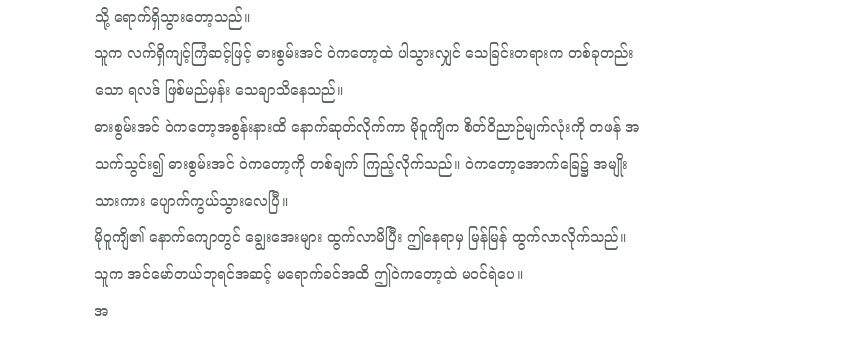သို့ ရောက်ရှိသွားတော့သည်။
သူက လက်ရှိကျင့်ကြံဆင့်ဖြင့် ဓားစွမ်းအင် ဝဲကတော့ထဲ ပါသွားလျှင် သေခြင်းတရားက တစ်ခုတည်းသော ရလဒ် ဖြစ်မည်မှန်း သေချာသိနေသည်။
ဓားစွမ်းအင် ဝဲကတော့အစွန်းနားထိ နောက်ဆုတ်လိုက်ကာ မိုဝူကျိက စိတ်ဝိညာဉ်မျက်လုံးကို တဖန် အသက်သွင်း၍ ဓားစွမ်းအင် ဝဲကတော့ကို တစ်ချက် ကြည့်လိုက်သည်။ ဝဲကတော့အောက်ခြေ၌ အမျိုးသားကား ပျောက်ကွယ်သွားလေပြီ။
မိုဝူကျိ၏ နောက်ကျောတွင် ချွေးအေးများ ထွက်လာမိပြီး ဤနေရာမှ မြန်မြန် ထွက်လာလိုက်သည်။ သူက အင်မော်တယ်ဘုရင်အဆင့် မရောက်ခင်အထိ ဤဝဲကတော့ထဲ မဝင်ရဲပေ။
အ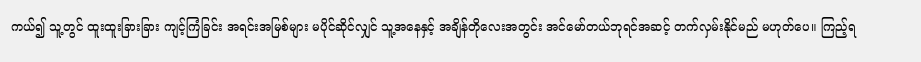ကယ်၍ သူ့တွင် ထူးထူးခြားခြား ကျင့်ကြံခြင်း အရင်းအမြစ်များ မပိုင်ဆိုင်လျှင် သူ့အနေနှင့် အချိန်တိုလေးအတွင်း အင်မော်တယ်ဘုရင်အဆင့် တက်လှမ်းနိုင်မည် မဟုတ်ပေ။ ကြည့်ရ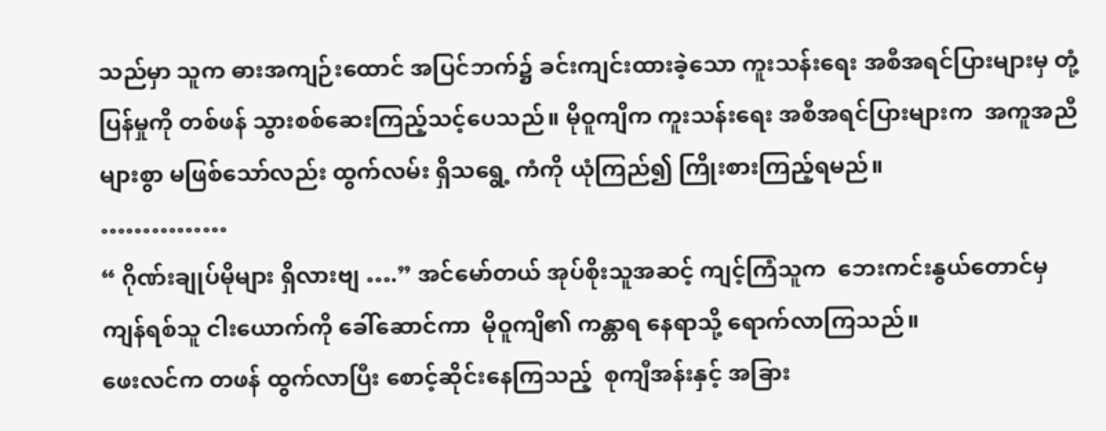သည်မှာ သူက ဓားအကျဉ်းထောင် အပြင်ဘက်၌ ခင်းကျင်းထားခဲ့သော ကူးသန်းရေး အစီအရင်ပြားများမှ တုံ့ပြန်မှုကို တစ်ဖန် သွားစစ်ဆေးကြည့်သင့်ပေသည်။ မိုဝူကျိက ကူးသန်းရေး အစီအရင်ပြားများက  အကူအညီများစွာ မဖြစ်သော်လည်း ထွက်လမ်း ရှိသရွေ့ ကံကို ယုံကြည်၍ ကြိုးစားကြည့်ရမည်။
……………
“ ဂိုဏ်းချုပ်မိုများ ရှိလားဗျ ….” အင်မော်တယ် အုပ်စိုးသူအဆင့် ကျင့်ကြံသူက  ဘေးကင်းနွယ်တောင်မှ ကျန်ရစ်သူ ငါးယောက်ကို ခေါ်ဆောင်ကာ  မိုဝူကျိ၏ ကန္တာရ နေရာသို့ ရောက်လာကြသည်။
ဖေးလင်က တဖန် ထွက်လာပြီး စောင့်ဆိုင်းနေကြသည့်  စုကျီအန်းနှင့် အခြား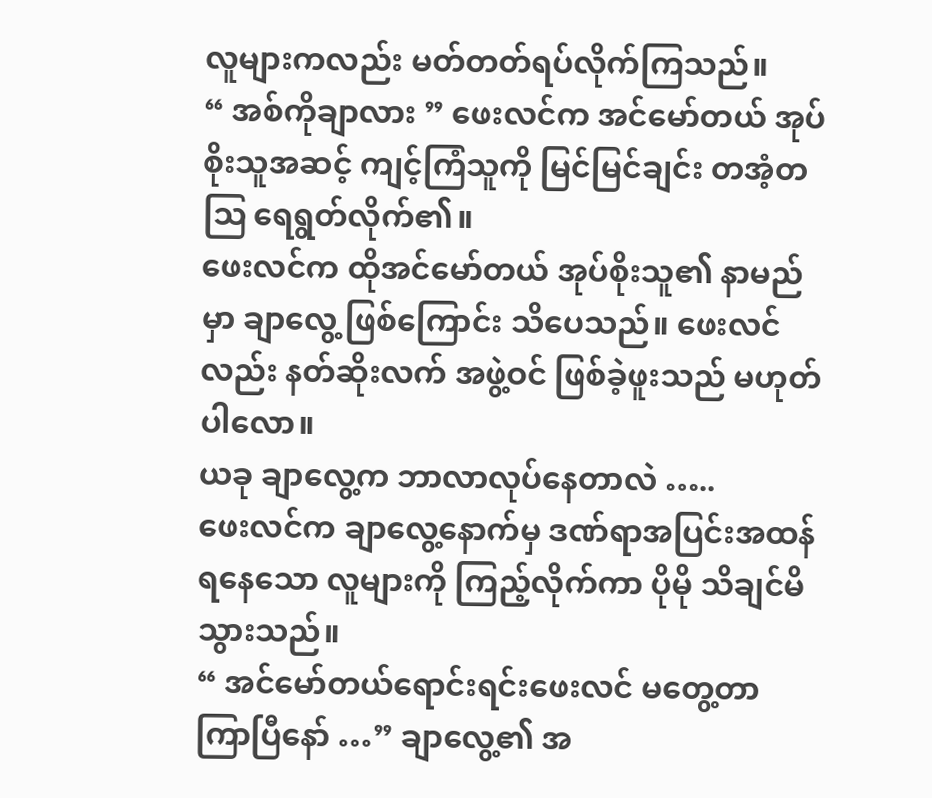လူများကလည်း မတ်တတ်ရပ်လိုက်ကြသည်။
“ အစ်ကိုချာလား ” ဖေးလင်က အင်မော်တယ် အုပ်စိုးသူအဆင့် ကျင့်ကြံသူကို မြင်မြင်ချင်း တအံ့တဩ ရေရွတ်လိုက်၏။
ဖေးလင်က ထိုအင်မော်တယ် အုပ်စိုးသူ၏ နာမည်မှာ ချာလွေ့ ဖြစ်ကြောင်း သိပေသည်။ ဖေးလင်လည်း နတ်ဆိုးလက် အဖွဲ့ဝင် ဖြစ်ခဲ့ဖူးသည် မဟုတ်ပါလော။
ယခု ချာလွေ့က ဘာလာလုပ်နေတာလဲ …..
ဖေးလင်က ချာလွေ့နောက်မှ ဒဏ်ရာအပြင်းအထန် ရနေသော လူများကို ကြည့်လိုက်ကာ ပိုမို သိချင်မိသွားသည်။
“ အင်မော်တယ်ရောင်းရင်းဖေးလင် မတွေ့တာ ကြာပြီနော် …” ချာလွေ့၏ အ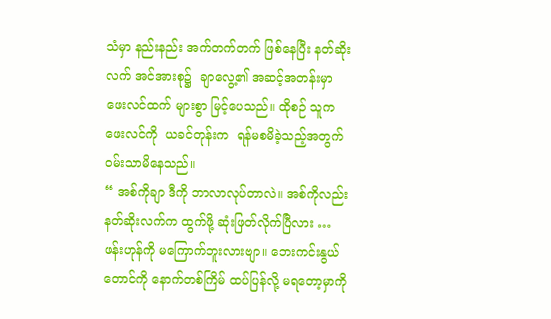သံမှာ နည်းနည်း အက်တက်တက် ဖြစ်နေပြီး နတ်ဆိုးလက် အင်အားစု၌  ချာလွေ့၏ အဆင့်အတန်းမှာ ဖေးလင်ထက် များစွာ မြင့်ပေသည်။ ထိုစဉ် သူက ဖေးလင်ကို  ယခင်တုန်းက  ရန်မစမိခဲ့သည့်အတွက် ဝမ်းသာမိနေသည်။
“ အစ်ကိုချာ ဒီကို ဘာလာလုပ်တာလဲ။ အစ်ကိုလည်း နတ်ဆိုးလက်က ထွက်ဖို့ ဆုံးဖြတ်လိုက်ပြီလား … ဖန်းဟုန်ကို မကြောက်ဘူးလားဗျာ။ ဘေးကင်းနွယ်တောင်ကို နောက်တစ်ကြိမ် ထပ်ပြန်လို့ မရတော့မှာကို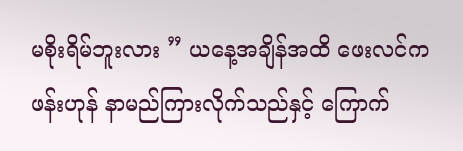မစိုးရိမ်ဘူးလား ” ယနေ့အချိန်အထိ ဖေးလင်က ဖန်းဟုန် နာမည်ကြားလိုက်သည်နှင့် ကြောက်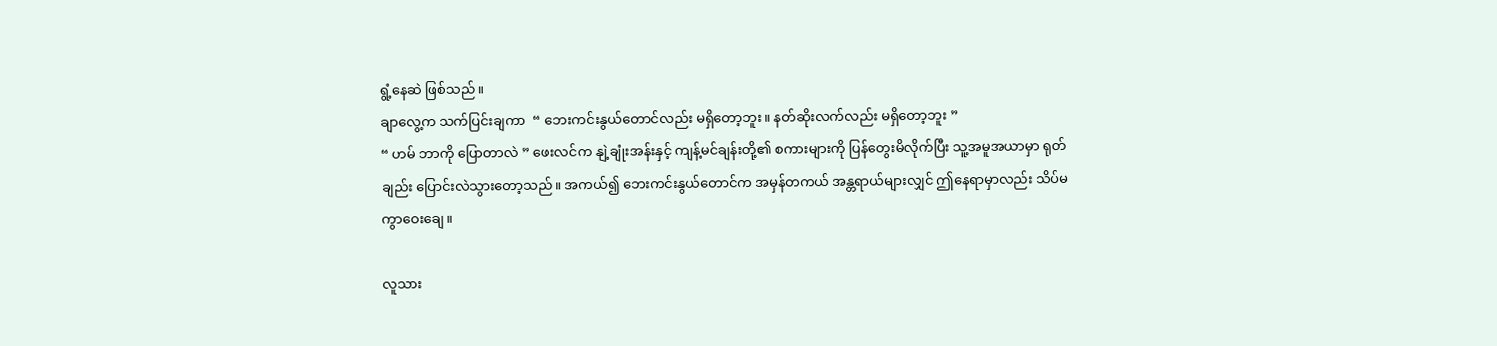ရွံ့နေဆဲ ဖြစ်သည်။
ချာလွေ့က သက်ပြင်းချကာ  “ ဘေးကင်းနွယ်တောင်လည်း မရှိတော့ဘူး။ နတ်ဆိုးလက်လည်း မရှိတော့ဘူး ”
“ ဟမ် ဘာကို ပြောတာလဲ ” ဖေးလင်က နျဲ့ချုံးအန်းနှင့် ကျန့်မင်ချန်းတို့၏ စကားများကို ပြန်တွေးမိလိုက်ပြီး သူ့အမူအယာမှာ ရုတ်ချည်း ပြောင်းလဲသွားတော့သည်။ အကယ်၍ ဘေးကင်းနွယ်တောင်က အမှန်တကယ် အန္တရာယ်များလျှင် ဤနေရာမှာလည်း သိပ်မကွာဝေးချေ။

လူသား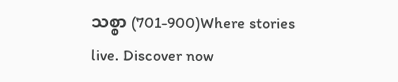သစ္စာ (701-900)Where stories live. Discover now